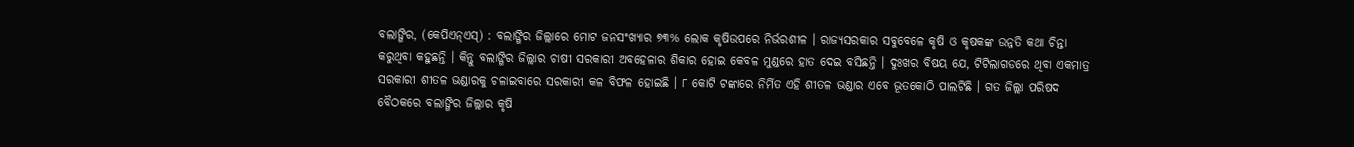ବଲାଙ୍ଗିର, (କେପିଏନ୍ଏସ୍) : ବଲାଙ୍ଗିର ଜିଲ୍ଲାରେ ମୋଟ ଜନସଂଖ୍ୟାର ୭୩% ଲୋକ କୃଷିଉପରେ ନିର୍ଭରଶୀଳ । ରାଜ୍ୟସରକାର ସବୁବେଳେ କୃଷି ଓ କୃଷକଙ୍କ ଉନ୍ନତି କଥା ଚିନ୍ତା କରୁଥିବା କହୁଛନ୍ତି । କିନ୍ତୁ ବଲାଙ୍ଗିର ଜିଲ୍ଲାର ଚାଷୀ ସରକାରୀ ଅବହେଳାର ଶିକାର ହୋଇ କେବଳ ମୁଣ୍ଡରେ ହାତ ଦେଇ ବସିଛନ୍ତି । ଦୁଃଖର ବିଷୟ ଯେ, ଟିଟିଲାଗଡରେ ଥିବା ଏକମାତ୍ର ସରକାରୀ ଶୀତଳ ଭଣ୍ଡାରକୁ ଚଳାଇବାରେ ସରକାରୀ କଳ ବିଫଳ ହୋଇଛି । ୮ କୋଟି ଟଙ୍କାରେ ନିର୍ମିତ ଏହି ଶୀତଳ ଭଣ୍ଡାର ଏବେ ଭୂତକୋଠି ପାଲଟିଛି । ଗତ ଜିଲ୍ଲା ପରିଷଦ ବୈଠକରେ ବଲାଙ୍ଗିର ଜିଲ୍ଲାର କୃଷି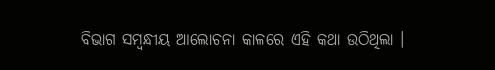ବିଭାଗ ସମ୍ବନ୍ଧୀୟ ଆଲୋଚନା କାଳରେ ଏହି କଥା ଉଠିଥିଲା ।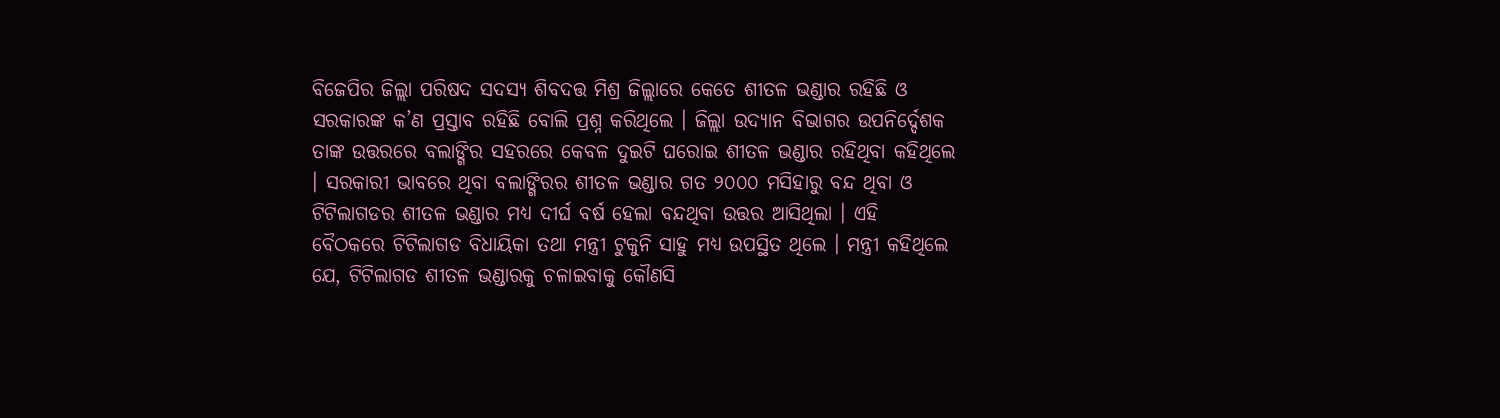ବିଜେପିର ଜିଲ୍ଲା ପରିଷଦ ସଦସ୍ୟ ଶିବଦତ୍ତ ମିଶ୍ର ଜିଲ୍ଲାରେ କେତେ ଶୀତଳ ଭଣ୍ଡାର ରହିଛି ଓ ସରକାରଙ୍କ କ’ଣ ପ୍ରସ୍ତାବ ରହିଛି ବୋଲି ପ୍ରଶ୍ନ କରିଥିଲେ । ଜିଲ୍ଲା ଉଦ୍ୟାନ ବିଭାଗର ଉପନିର୍ଦ୍ଦେଶକ ତାଙ୍କ ଉତ୍ତରରେ ବଲାଙ୍ଗିର ସହରରେ କେବଳ ଦୁଇଟି ଘରୋଇ ଶୀତଳ ଭଣ୍ଡାର ରହିଥିବା କହିଥିଲେ । ସରକାରୀ ଭାବରେ ଥିବା ବଲାଙ୍ଗିରର ଶୀତଳ ଭଣ୍ଡାର ଗତ ୨୦୦୦ ମସିହାରୁ ବନ୍ଦ ଥିବା ଓ ଟିଟିଲାଗଡର ଶୀତଳ ଭଣ୍ଡାର ମଧ୍ୟ ଦୀର୍ଘ ବର୍ଷ ହେଲା ବନ୍ଦଥିବା ଉତ୍ତର ଆସିଥିଲା । ଏହି ବୈଠକରେ ଟିଟିଲାଗଡ ବିଧାୟିକା ତଥା ମନ୍ତ୍ରୀ ଟୁକୁନି ସାହୁ ମଧ୍ୟ ଉପସ୍ଥିତ ଥିଲେ । ମନ୍ତ୍ରୀ କହିଥିଲେ ଯେ, ଟିଟିଲାଗଡ ଶୀତଳ ଭଣ୍ଡାରକୁ ଚଳାଇବାକୁ କୌଣସି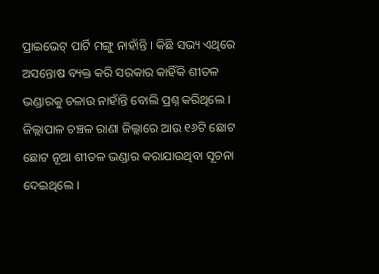ପ୍ରାଇଭେଟ୍ ପାର୍ଟି ମଙ୍ଗୁ ନାହାଁନ୍ତି । କିଛି ସଭ୍ୟ ଏଥିରେ ଅସନ୍ତୋଷ ବ୍ୟକ୍ତ କରି ସରକାର କାହିଁକି ଶୀତଳ ଭଣ୍ଡାରକୁ ଚଳାଉ ନାହାଁନ୍ତି ବୋଲି ପ୍ରଶ୍ନ କରିଥିଲେ । ଜିଲ୍ଲାପାଳ ଚଞ୍ଚଳ ରାଣା ଜିଲ୍ଲାରେ ଆଉ ୧୬ଟି ଛୋଟ ଛୋଟ ନୂଆ ଶୀତଳ ଭଣ୍ଡାର କରାଯାଉଥିବା ସୂଚନା ଦେଇଥିଲେ ।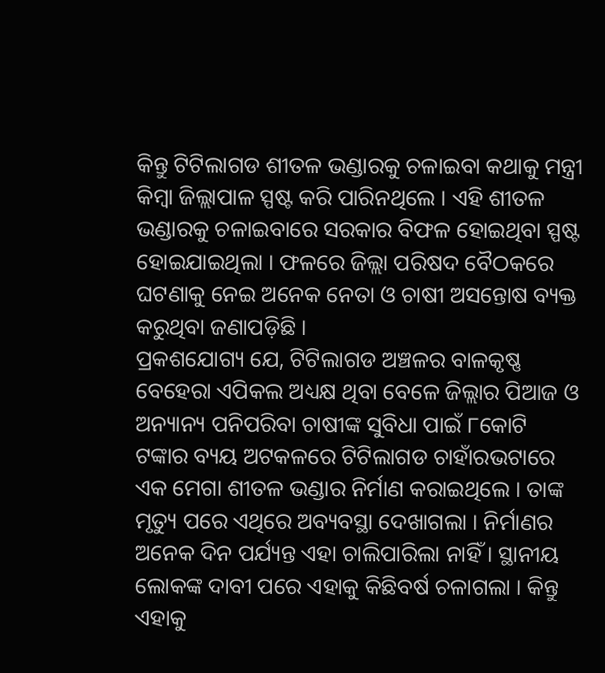କିନ୍ତୁ ଟିଟିଲାଗଡ ଶୀତଳ ଭଣ୍ଡାରକୁ ଚଳାଇବା କଥାକୁ ମନ୍ତ୍ରୀ କିମ୍ବା ଜିଲ୍ଲାପାଳ ସ୍ପଷ୍ଟ କରି ପାରିନଥିଲେ । ଏହି ଶୀତଳ ଭଣ୍ଡାରକୁ ଚଳାଇବାରେ ସରକାର ବିଫଳ ହୋଇଥିବା ସ୍ପଷ୍ଟ ହୋଇଯାଇଥିଲା । ଫଳରେ ଜିଲ୍ଲା ପରିଷଦ ବୈଠକରେ ଘଟଣାକୁ ନେଇ ଅନେକ ନେତା ଓ ଚାଷୀ ଅସନ୍ତୋଷ ବ୍ୟକ୍ତ କରୁଥିବା ଜଣାପଡ଼ିଛି ।
ପ୍ରକଶଯୋଗ୍ୟ ଯେ, ଟିଟିଲାଗଡ ଅଞ୍ଚଳର ବାଳକୃଷ୍ଣ ବେହେରା ଏପିକଲ ଅଧ୍ୟକ୍ଷ ଥିବା ବେଳେ ଜିଲ୍ଲାର ପିଆଜ ଓ ଅନ୍ୟାନ୍ୟ ପନିପରିବା ଚାଷୀଙ୍କ ସୁବିଧା ପାଇଁ ୮କୋଟି ଟଙ୍କାର ବ୍ୟୟ ଅଟକଳରେ ଟିଟିଲାଗଡ ଚାହାଁରଭଟାରେ ଏକ ମେଗା ଶୀତଳ ଭଣ୍ଡାର ନିର୍ମାଣ କରାଇଥିଲେ । ତାଙ୍କ ମୃତ୍ୟୁ ପରେ ଏଥିରେ ଅବ୍ୟବସ୍ଥା ଦେଖାଗଲା । ନିର୍ମାଣର ଅନେକ ଦିନ ପର୍ଯ୍ୟନ୍ତ ଏହା ଚାଲିପାରିଲା ନାହିଁ । ସ୍ଥାନୀୟ ଲୋକଙ୍କ ଦାବୀ ପରେ ଏହାକୁ କିଛିବର୍ଷ ଚଳାଗଲା । କିନ୍ତୁ ଏହାକୁ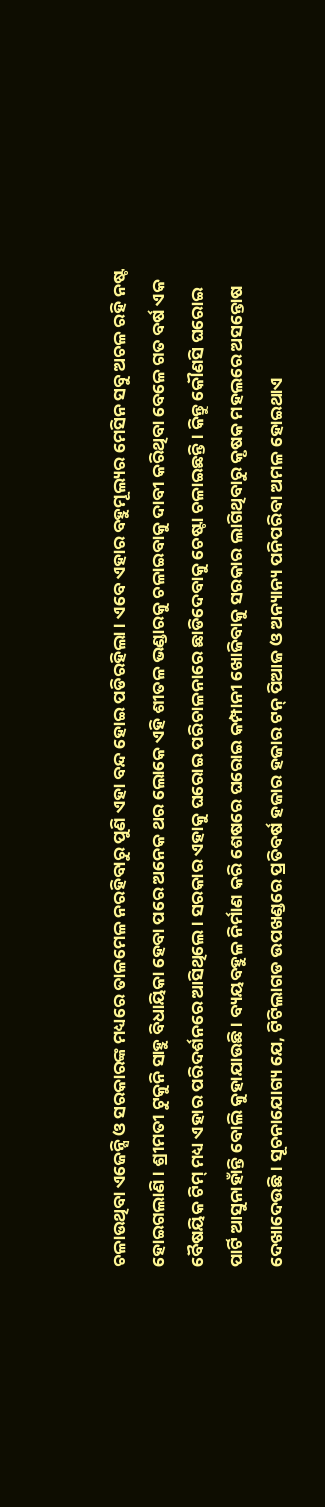ଚଳାଉଥିବା ଏଜେନ୍ସି ଓ ସରକାରଙ୍କ ମଧ୍ୟରେ ତାଳମେଳ ନରହିବାରୁ ପୁଣି ଏହା ବନ୍ଦ ହୋଇ ପଡିରହିଲା । ଏବେ ଏହାର ବହୁମୂଲ୍ୟର ମେସିନ ସବୁ ଅଚଳ ରହି ନଷ୍ଟ ହୋଇଗଲାଣି । ଶ୍ରୀମତୀ ଟୁକୁନି ସାହୁ ବିଧାୟିକା ହେବା ପରେ ଅନେକ ଥର ଲୋକେ ଏହି ଶୀତଳ ଭଣ୍ଡାରକୁ ଚଳାଇବାକୁ ଦାବୀ କରିଥିବା ବେଳେ ଗତ ବର୍ଷ ଏକ ବୈଷୟିକ ଟିମ୍ ମଧ୍ୟ ଏହାର ପରିଦର୍ଶନରେ ଆସିଥିଲେ । ସରକାର ଏହାକୁ ଘରୋଇ ପରିଚାଳନାରେ ଛାଡିଦେବାକୁ ଚେଷ୍ଟା ଚଳାଇଛନ୍ତି । କିନ୍ତୁ କୌଣସି ଘରୋଇ ପାର୍ଟି ଆସୁନାହାଁନ୍ତି ବୋଲି କୁହାଯାଉଛି । ବ୍ୟୟବହୁଳ ନିର୍ମାଣ କରି ଶେଷରେ ଘରୋଇ କମ୍ପାନୀ ଖୋଜିବାକୁ ସରକାର ଲାଗିଥିବାରୁ କୃଷକ ମହଲରେ ଅସନ୍ତୋଷ ଦେଖାଦେଉଛି । ସୂଚନାଯୋଗ୍ୟ ଯେ, ଟିଟିଲାଗଡ ଉପଖଣ୍ଡରେ ପ୍ରତିବର୍ଷ ହଜାର ହଜାର ଟନ୍ ପିଆଜ ଓ ଅନ୍ୟାନ୍ୟ ପନିପରିବା ଅମଳ ହୋଇଥାଏ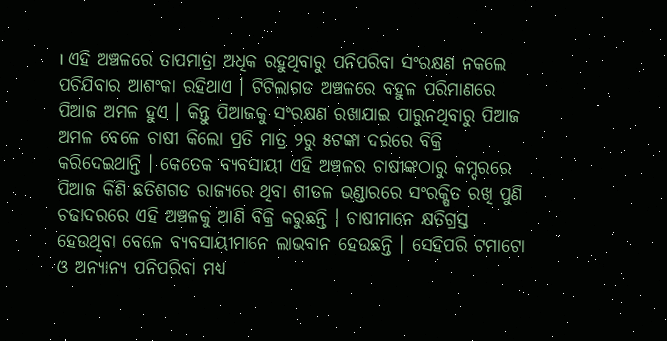। ଏହି ଅଞ୍ଚଳରେ ତାପମାତ୍ରା ଅଧିକ ରହୁଥିବାରୁ ପନିପରିବା ସଂରକ୍ଷଣ ନକଲେ ପଚିଯିବାର ଆଶଂକା ରହିଥାଏ । ଟିଟିଲାଗଡ ଅଞ୍ଚଳରେ ବହୁଳ ପରିମାଣରେ ପିଆଜ ଅମଳ ହୁଏ । କିନ୍ତୁ ପିଆଜକୁ ସଂରକ୍ଷଣ ରଖାଯାଇ ପାରୁନଥିବାରୁ ପିଆଜ ଅମଳ ବେଳେ ଚାଷୀ କିଲୋ ପ୍ରତି ମାତ୍ର ୨ରୁ ୫ଟଙ୍କା ଦରରେ ବିକ୍ରି କରିଦେଇଥାନ୍ତି । କେତେକ ବ୍ୟବସାୟୀ ଏହି ଅଞ୍ଚଳର ଚାଷୀଙ୍କଠାରୁ କମ୍ଦରରେ ପିଆଜ କିଣି ଛତିଶଗଡ ରାଜ୍ୟରେ ଥିବା ଶୀତଳ ଭଣ୍ଡାରରେ ସଂରକ୍ଷିତ ରଖି ପୁଣି ଚଢାଦରରେ ଏହି ଅଞ୍ଚଳକୁ ଆଣି ବିକ୍ରି କରୁଛନ୍ତି । ଚାଷୀମାନେ କ୍ଷତିଗ୍ରସ୍ତ ହେଉଥିବା ବେଳେ ବ୍ୟବସାୟୀମାନେ ଲାଭବାନ ହେଉଛନ୍ତି । ସେହିପରି ଟମାଟୋ ଓ ଅନ୍ୟାନ୍ୟ ପନିପରିବା ମଧ୍ୟ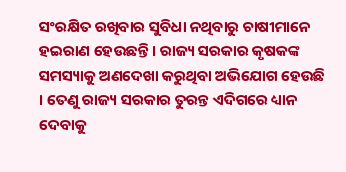ସଂରକ୍ଷିତ ରଖିବାର ସୁବିଧା ନଥିବାରୁ ଚାଷୀମାନେ ହଇରାଣ ହେଉଛନ୍ତି । ରାଜ୍ୟ ସରକାର କୃଷକଙ୍କ ସମସ୍ୟାକୁ ଅଣଦେଖା କରୁଥିବା ଅଭିଯୋଗ ହେଉଛି । ତେଣୁ ରାଜ୍ୟ ସରକାର ତୁରନ୍ତ ଏଦିଗରେ ଧ୍ୟାନ ଦେବାକୁ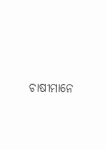ଚାଷୀମାନେ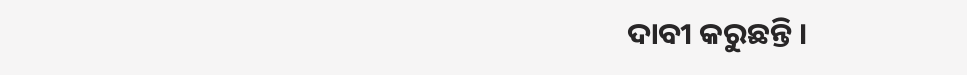ଦାବୀ କରୁଛନ୍ତି ।